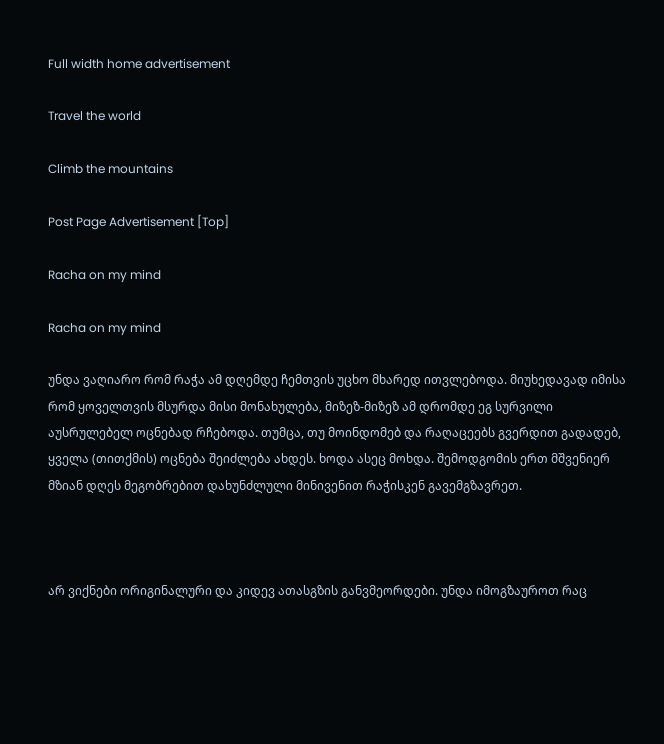Full width home advertisement

Travel the world

Climb the mountains

Post Page Advertisement [Top]

Racha on my mind

Racha on my mind

უნდა ვაღიარო რომ რაჭა ამ დღემდე ჩემთვის უცხო მხარედ ითვლებოდა. მიუხედავად იმისა რომ ყოველთვის მსურდა მისი მონახულება, მიზეზ-მიზეზ ამ დრომდე ეგ სურვილი აუსრულებელ ოცნებად რჩებოდა. თუმცა, თუ მოინდომებ და რაღაცეებს გვერდით გადადებ, ყველა (თითქმის) ოცნება შეიძლება ახდეს. ხოდა ასეც მოხდა. შემოდგომის ერთ მშვენიერ მზიან დღეს მეგობრებით დახუნძლული მინივენით რაჭისკენ გავემგზავრეთ.



არ ვიქნები ორიგინალური და კიდევ ათასგზის განვმეორდები. უნდა იმოგზაუროთ რაც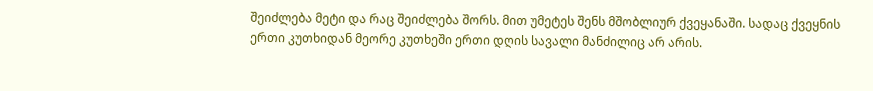შეიძლება მეტი და რაც შეიძლება შორს. მით უმეტეს შენს მშობლიურ ქვეყანაში. სადაც ქვეყნის ერთი კუთხიდან მეორე კუთხეში ერთი დღის სავალი მანძილიც არ არის.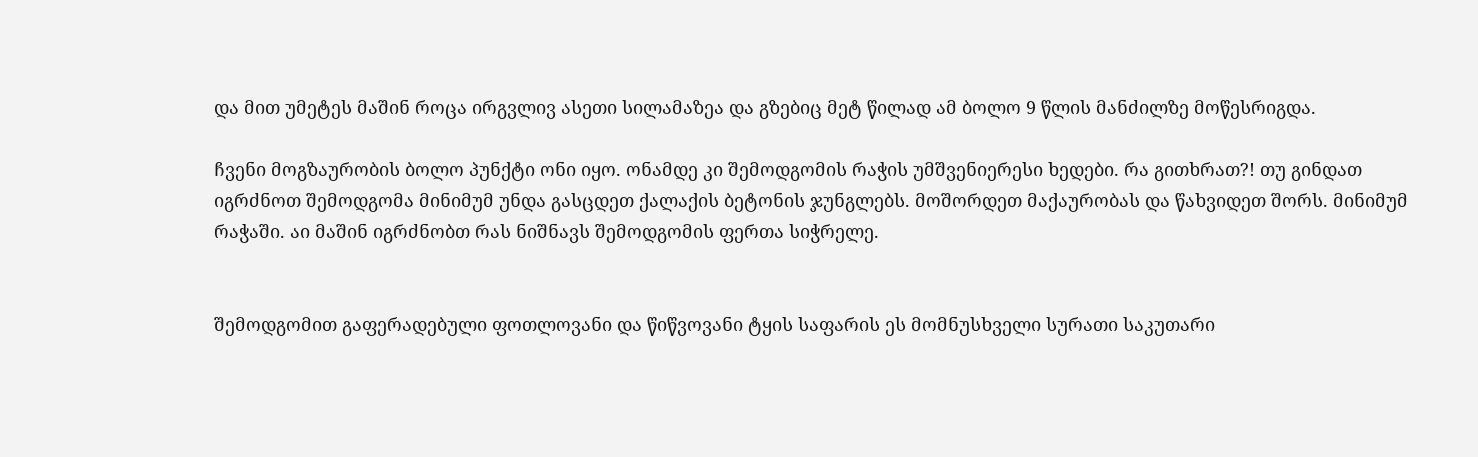და მით უმეტეს მაშინ როცა ირგვლივ ასეთი სილამაზეა და გზებიც მეტ წილად ამ ბოლო 9 წლის მანძილზე მოწესრიგდა.

ჩვენი მოგზაურობის ბოლო პუნქტი ონი იყო. ონამდე კი შემოდგომის რაჭის უმშვენიერესი ხედები. რა გითხრათ?! თუ გინდათ იგრძნოთ შემოდგომა მინიმუმ უნდა გასცდეთ ქალაქის ბეტონის ჯუნგლებს. მოშორდეთ მაქაურობას და წახვიდეთ შორს. მინიმუმ რაჭაში. აი მაშინ იგრძნობთ რას ნიშნავს შემოდგომის ფერთა სიჭრელე.


შემოდგომით გაფერადებული ფოთლოვანი და წიწვოვანი ტყის საფარის ეს მომნუსხველი სურათი საკუთარი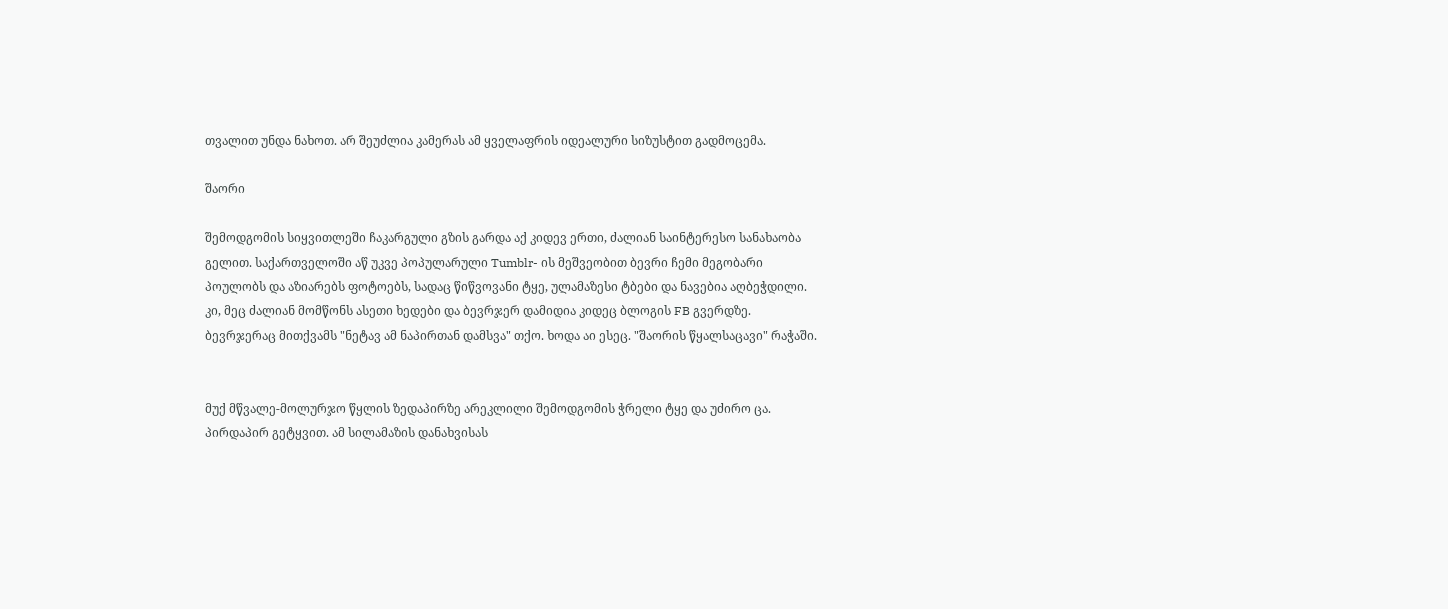თვალით უნდა ნახოთ. არ შეუძლია კამერას ამ ყველაფრის იდეალური სიზუსტით გადმოცემა.

შაორი

შემოდგომის სიყვითლეში ჩაკარგული გზის გარდა აქ კიდევ ერთი, ძალიან საინტერესო სანახაობა გელით. საქართველოში აწ უკვე პოპულარული Tumblr- ის მეშვეობით ბევრი ჩემი მეგობარი პოულობს და აზიარებს ფოტოებს, სადაც წიწვოვანი ტყე, ულამაზესი ტბები და ნავებია აღბეჭდილი. კი, მეც ძალიან მომწონს ასეთი ხედები და ბევრჯერ დამიდია კიდეც ბლოგის FB გვერდზე. ბევრჯერაც მითქვამს "ნეტავ ამ ნაპირთან დამსვა" თქო. ხოდა აი ესეც. "შაორის წყალსაცავი" რაჭაში.


მუქ მწვალე-მოლურჯო წყლის ზედაპირზე არეკლილი შემოდგომის ჭრელი ტყე და უძირო ცა. პირდაპირ გეტყვით. ამ სილამაზის დანახვისას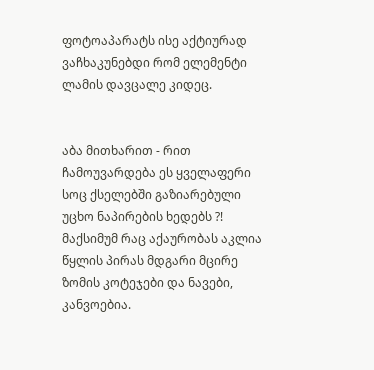ფოტოაპარატს ისე აქტიურად ვაჩხაკუნებდი რომ ელემენტი ლამის დავცალე კიდეც.


აბა მითხარით - რით ჩამოუვარდება ეს ყველაფერი სოც ქსელებში გაზიარებული უცხო ნაპირების ხედებს ?!  მაქსიმუმ რაც აქაურობას აკლია წყლის პირას მდგარი მცირე ზომის კოტეჯები და ნავები, კანვოებია.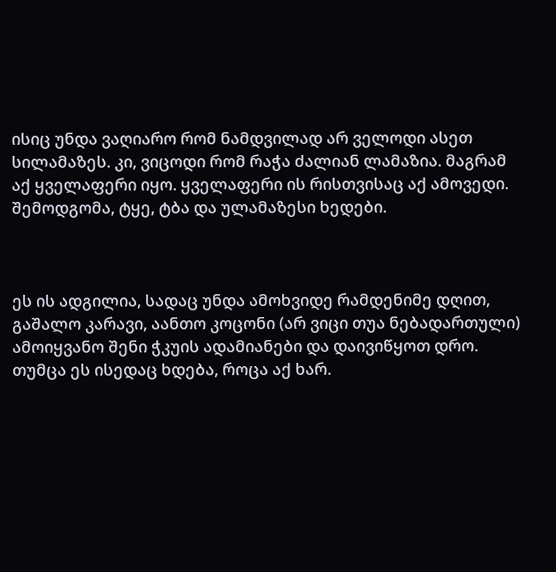ისიც უნდა ვაღიარო რომ ნამდვილად არ ველოდი ასეთ სილამაზეს. კი, ვიცოდი რომ რაჭა ძალიან ლამაზია. მაგრამ აქ ყველაფერი იყო. ყველაფერი ის რისთვისაც აქ ამოვედი. შემოდგომა, ტყე, ტბა და ულამაზესი ხედები.



ეს ის ადგილია, სადაც უნდა ამოხვიდე რამდენიმე დღით, გაშალო კარავი, აანთო კოცონი (არ ვიცი თუა ნებადართული) ამოიყვანო შენი ჭკუის ადამიანები და დაივიწყოთ დრო. თუმცა ეს ისედაც ხდება, როცა აქ ხარ.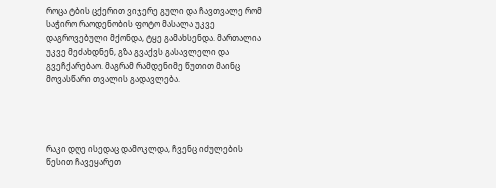როცა ტბის ცქერით ვიჯერე გული და ჩავთვალე რომ საჭირო რაოდენობის ფოტო მასალა უკვე დაგროვებული მქონდა, ტყე გამახსენდა. მართალია უკვე მეძახდნენ, გზა გვაქვს გასავლელი და გვეჩქარებაო. მაგრამ რამდენიმე წუთით მაინც მოვასწარი თვალის გადავლება.




რაკი დღე ისედაც დამოკლდა, ჩვენც იძულების წესით ჩავეყარეთ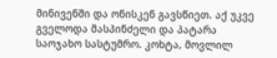მინივენში და ონისკენ გავსწიეთ. აქ უკვე გველოდა მასპინძელი და პატარა საოჯახო სასტუმრო. კოხტა, მოვლილ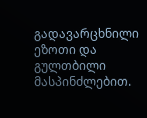გადავარცხნილი ეზოთი და გულთბილი მასპინძლებით.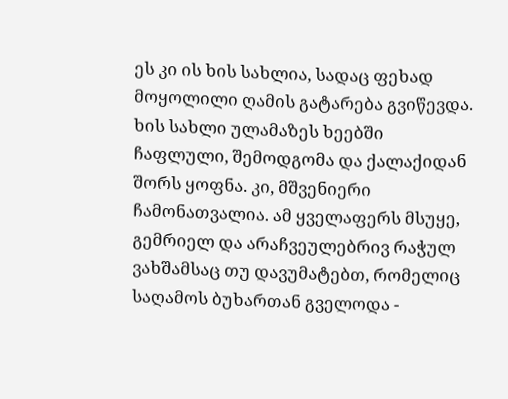ეს კი ის ხის სახლია, სადაც ფეხად მოყოლილი ღამის გატარება გვიწევდა. ხის სახლი ულამაზეს ხეებში ჩაფლული, შემოდგომა და ქალაქიდან შორს ყოფნა. კი, მშვენიერი ჩამონათვალია. ამ ყველაფერს მსუყე, გემრიელ და არაჩვეულებრივ რაჭულ ვახშამსაც თუ დავუმატებთ, რომელიც საღამოს ბუხართან გველოდა -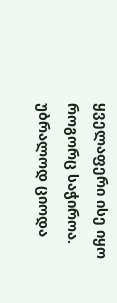ყველაფერი ისე იყო როგორც საჭიროა. უბრალოდ ციოდა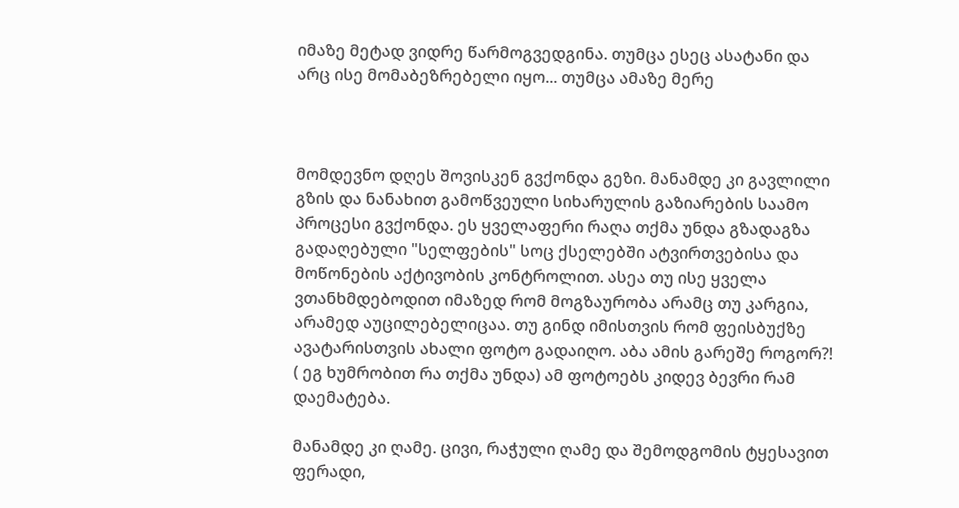იმაზე მეტად ვიდრე წარმოგვედგინა. თუმცა ესეც ასატანი და არც ისე მომაბეზრებელი იყო... თუმცა ამაზე მერე



მომდევნო დღეს შოვისკენ გვქონდა გეზი. მანამდე კი გავლილი გზის და ნანახით გამოწვეული სიხარულის გაზიარების საამო პროცესი გვქონდა. ეს ყველაფერი რაღა თქმა უნდა გზადაგზა გადაღებული "სელფების" სოც ქსელებში ატვირთვებისა და მოწონების აქტივობის კონტროლით. ასეა თუ ისე ყველა ვთანხმდებოდით იმაზედ რომ მოგზაურობა არამც თუ კარგია, არამედ აუცილებელიცაა. თუ გინდ იმისთვის რომ ფეისბუქზე ავატარისთვის ახალი ფოტო გადაიღო. აბა ამის გარეშე როგორ?! ( ეგ ხუმრობით რა თქმა უნდა) ამ ფოტოებს კიდევ ბევრი რამ დაემატება.

მანამდე კი ღამე. ცივი, რაჭული ღამე და შემოდგომის ტყესავით ფერადი,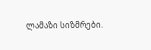ლამაზი სიზმრები.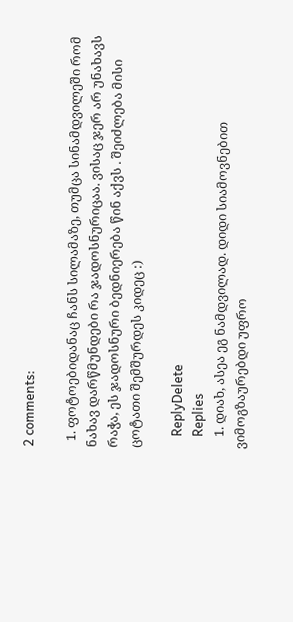2 comments:

  1. ფოტოებიდანაც ჩანს სილამაზე, თუმცა სინამდვილეში რომ ნახავ დარწმუნდები რა ჯადოსნურიცაა. ვისაც ჯერ არ უნახავს რაჭა, ეს ჯადოსნური ბედნიერება წინ აქვს . შეიძლება მისი ცოტათი შემშურდეს კიდეც :)

    ReplyDelete
    Replies
    1. დიახ, ასეა ეგ ნამდვილად. დიდი სიამოვნებით ვიმოგზაურებდი უფრო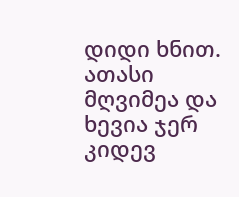დიდი ხნით. ათასი მღვიმეა და ხევია ჯერ კიდევ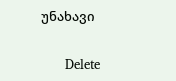უნახავი

      Delete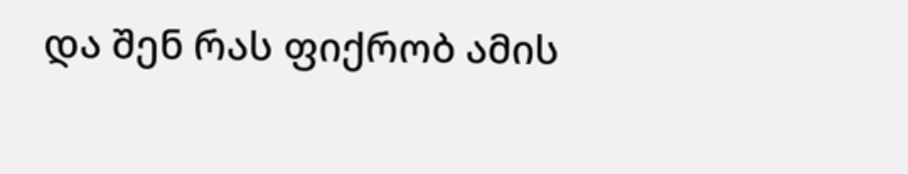და შენ რას ფიქრობ ამის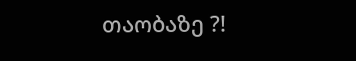თაობაზე ?!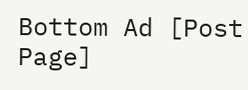Bottom Ad [Post Page]